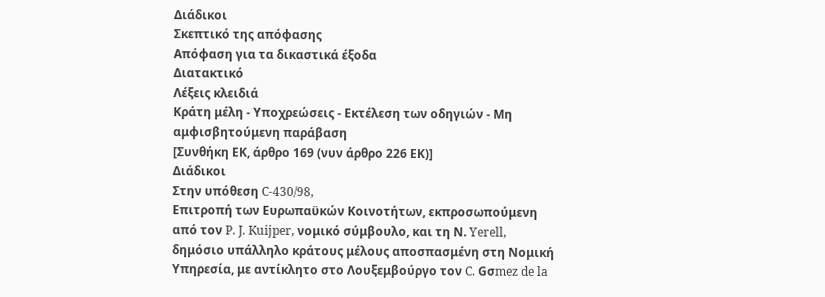Διάδικοι
Σκεπτικό της απόφασης
Απόφαση για τα δικαστικά έξοδα
Διατακτικό
Λέξεις κλειδιά
Κράτη μέλη - Υποχρεώσεις - Εκτέλεση των οδηγιών - Μη αμφισβητούμενη παράβαση
[Συνθήκη ΕΚ, άρθρο 169 (νυν άρθρο 226 ΕΚ)]
Διάδικοι
Στην υπόθεση C-430/98,
Επιτροπή των Ευρωπαϋκών Κοινοτήτων, εκπροσωπούμενη από τον P. J. Kuijper, νομικό σύμβουλο, και τη Ν. Yerell, δημόσιο υπάλληλο κράτους μέλους αποσπασμένη στη Νομική Υπηρεσία, με αντίκλητο στο Λουξεμβούργο τον C. Gσmez de la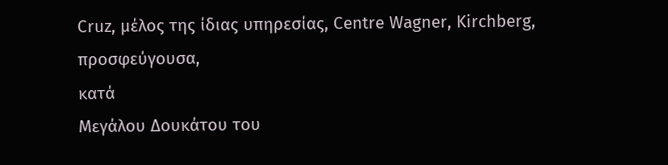Cruz, μέλος της ίδιας υπηρεσίας, Centre Wagner, Kirchberg,
προσφεύγουσα,
κατά
Μεγάλου Δουκάτου του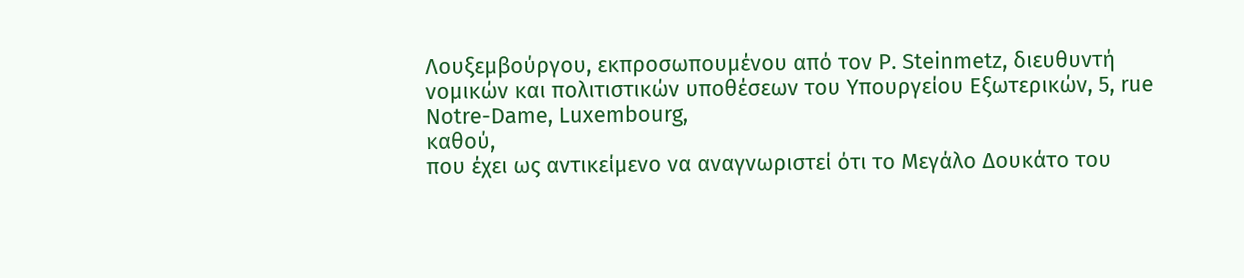Λουξεμβούργου, εκπροσωπουμένου από τον P. Steinmetz, διευθυντή νομικών και πολιτιστικών υποθέσεων του Υπουργείου Εξωτερικών, 5, rue Notre-Dame, Luxembourg,
καθού,
που έχει ως αντικείμενο να αναγνωριστεί ότι το Μεγάλο Δουκάτο του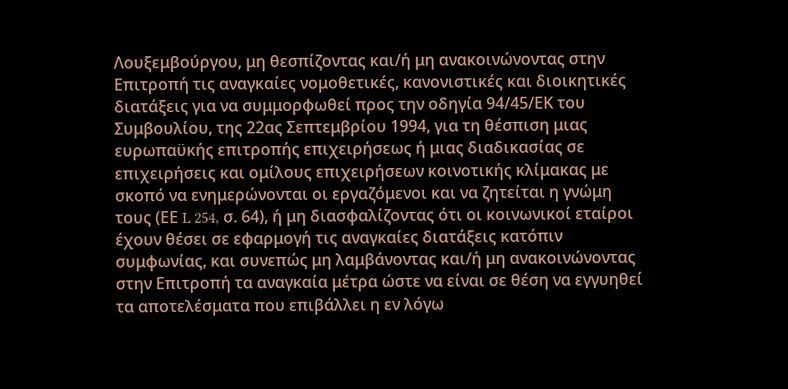Λουξεμβούργου, μη θεσπίζοντας και/ή μη ανακοινώνοντας στην Επιτροπή τις αναγκαίες νομοθετικές, κανονιστικές και διοικητικές διατάξεις για να συμμορφωθεί προς την οδηγία 94/45/ΕΚ του Συμβουλίου, της 22ας Σεπτεμβρίου 1994, για τη θέσπιση μιας ευρωπαϋκής επιτροπής επιχειρήσεως ή μιας διαδικασίας σε επιχειρήσεις και ομίλους επιχειρήσεων κοινοτικής κλίμακας με σκοπό να ενημερώνονται οι εργαζόμενοι και να ζητείται η γνώμη τους (ΕΕ L 254, σ. 64), ή μη διασφαλίζοντας ότι οι κοινωνικοί εταίροι έχουν θέσει σε εφαρμογή τις αναγκαίες διατάξεις κατόπιν συμφωνίας, και συνεπώς μη λαμβάνοντας και/ή μη ανακοινώνοντας στην Επιτροπή τα αναγκαία μέτρα ώστε να είναι σε θέση να εγγυηθεί τα αποτελέσματα που επιβάλλει η εν λόγω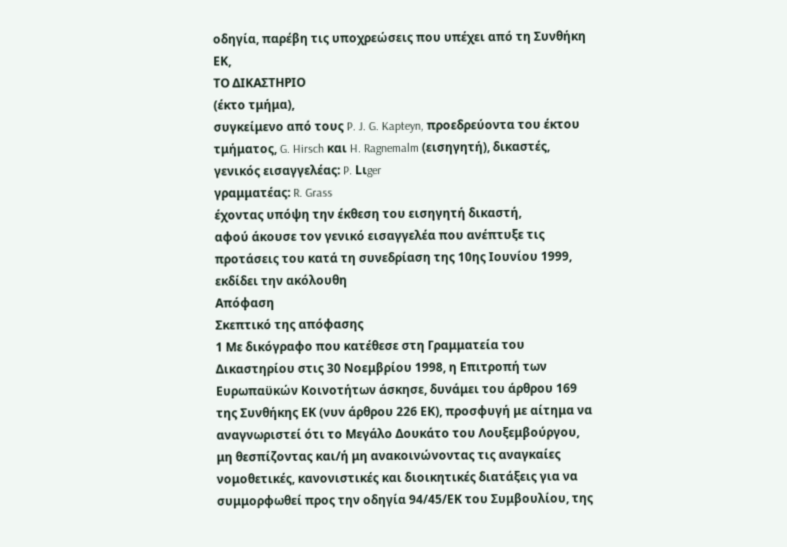οδηγία, παρέβη τις υποχρεώσεις που υπέχει από τη Συνθήκη ΕΚ,
ΤΟ ΔΙΚΑΣΤΗΡΙΟ
(έκτο τμήμα),
συγκείμενο από τους P. J. G. Kapteyn, προεδρεύοντα του έκτου τμήματος, G. Hirsch και H. Ragnemalm (εισηγητή), δικαστές,
γενικός εισαγγελέας: P. Lιger
γραμματέας: R. Grass
έχοντας υπόψη την έκθεση τoυ εισηγητή δικαστή,
αφού άκουσε τον γενικό εισαγγελέα που ανέπτυξε τις προτάσεις του κατά τη συνεδρίαση της 10ης Ιουνίου 1999,
εκδίδει την ακόλουθη
Απόφαση
Σκεπτικό της απόφασης
1 Με δικόγραφο που κατέθεσε στη Γραμματεία του Δικαστηρίου στις 30 Νοεμβρίου 1998, η Επιτροπή των Ευρωπαϋκών Κοινοτήτων άσκησε, δυνάμει του άρθρου 169 της Συνθήκης ΕΚ (νυν άρθρου 226 ΕΚ), προσφυγή με αίτημα να αναγνωριστεί ότι το Μεγάλο Δουκάτο του Λουξεμβούργου, μη θεσπίζοντας και/ή μη ανακοινώνοντας τις αναγκαίες νομοθετικές, κανονιστικές και διοικητικές διατάξεις για να συμμορφωθεί προς την οδηγία 94/45/ΕΚ του Συμβουλίου, της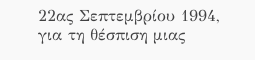22ας Σεπτεμβρίου 1994, για τη θέσπιση μιας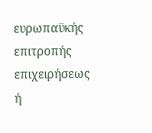ευρωπαϋκής επιτροπής επιχειρήσεως ή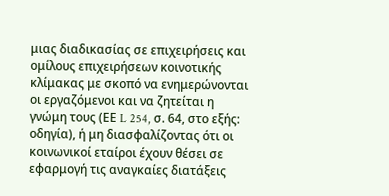μιας διαδικασίας σε επιχειρήσεις και ομίλους επιχειρήσεων κοινοτικής κλίμακας με σκοπό να ενημερώνονται οι εργαζόμενοι και να ζητείται η γνώμη τους (ΕΕ L 254, σ. 64, στο εξής: οδηγία), ή μη διασφαλίζοντας ότι οι κοινωνικοί εταίροι έχουν θέσει σε εφαρμογή τις αναγκαίες διατάξεις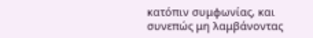κατόπιν συμφωνίας, και συνεπώς μη λαμβάνοντας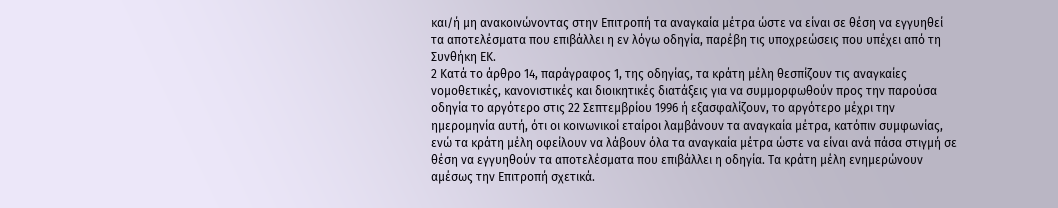και/ή μη ανακοινώνοντας στην Επιτροπή τα αναγκαία μέτρα ώστε να είναι σε θέση να εγγυηθεί τα αποτελέσματα που επιβάλλει η εν λόγω οδηγία, παρέβη τις υποχρεώσεις που υπέχει από τη Συνθήκη ΕΚ.
2 Κατά το άρθρο 14, παράγραφος 1, της οδηγίας, τα κράτη μέλη θεσπίζουν τις αναγκαίες νομοθετικές, κανονιστικές και διοικητικές διατάξεις για να συμμορφωθούν προς την παρούσα οδηγία το αργότερο στις 22 Σεπτεμβρίου 1996 ή εξασφαλίζουν, το αργότερο μέχρι την ημερομηνία αυτή, ότι οι κοινωνικοί εταίροι λαμβάνουν τα αναγκαία μέτρα, κατόπιν συμφωνίας, ενώ τα κράτη μέλη οφείλουν να λάβουν όλα τα αναγκαία μέτρα ώστε να είναι ανά πάσα στιγμή σε θέση να εγγυηθούν τα αποτελέσματα που επιβάλλει η οδηγία. Τα κράτη μέλη ενημερώνουν αμέσως την Επιτροπή σχετικά.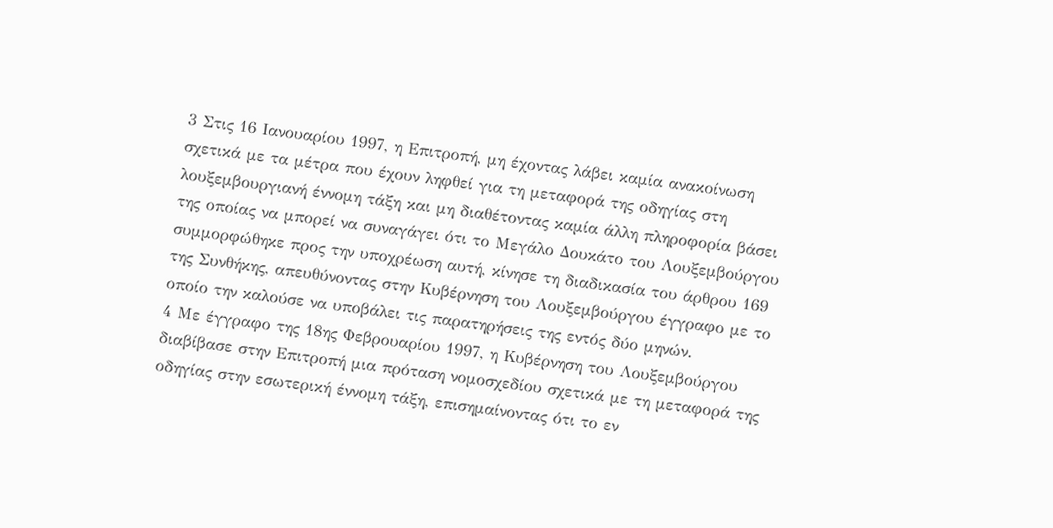3 Στις 16 Ιανουαρίου 1997, η Επιτροπή, μη έχοντας λάβει καμία ανακοίνωση σχετικά με τα μέτρα που έχουν ληφθεί για τη μεταφορά της οδηγίας στη λουξεμβουργιανή έννομη τάξη και μη διαθέτοντας καμία άλλη πληροφορία βάσει της οποίας να μπορεί να συναγάγει ότι το Μεγάλο Δουκάτο του Λουξεμβούργου συμμορφώθηκε προς την υποχρέωση αυτή, κίνησε τη διαδικασία του άρθρου 169 της Συνθήκης, απευθύνοντας στην Κυβέρνηση του Λουξεμβούργου έγγραφο με το οποίο την καλούσε να υποβάλει τις παρατηρήσεις της εντός δύο μηνών.
4 Με έγγραφο της 18ης Φεβρουαρίου 1997, η Κυβέρνηση του Λουξεμβούργου διαβίβασε στην Επιτροπή μια πρόταση νομοσχεδίου σχετικά με τη μεταφορά της οδηγίας στην εσωτερική έννομη τάξη, επισημαίνοντας ότι το εν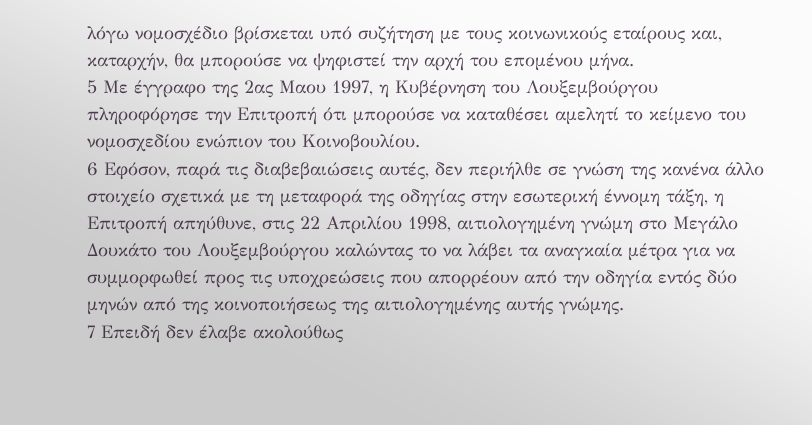λόγω νομοσχέδιο βρίσκεται υπό συζήτηση με τους κοινωνικούς εταίρους και, καταρχήν, θα μπορούσε να ψηφιστεί την αρχή του επομένου μήνα.
5 Με έγγραφο της 2ας Μαου 1997, η Κυβέρνηση του Λουξεμβούργου πληροφόρησε την Επιτροπή ότι μπορούσε να καταθέσει αμελητί το κείμενο του νομοσχεδίου ενώπιον του Κοινοβουλίου.
6 Εφόσον, παρά τις διαβεβαιώσεις αυτές, δεν περιήλθε σε γνώση της κανένα άλλο στοιχείο σχετικά με τη μεταφορά της οδηγίας στην εσωτερική έννομη τάξη, η Επιτροπή απηύθυνε, στις 22 Απριλίου 1998, αιτιολογημένη γνώμη στο Μεγάλο Δουκάτο του Λουξεμβούργου καλώντας το να λάβει τα αναγκαία μέτρα για να συμμορφωθεί προς τις υποχρεώσεις που απορρέουν από την οδηγία εντός δύο μηνών από της κοινοποιήσεως της αιτιολογημένης αυτής γνώμης.
7 Επειδή δεν έλαβε ακολούθως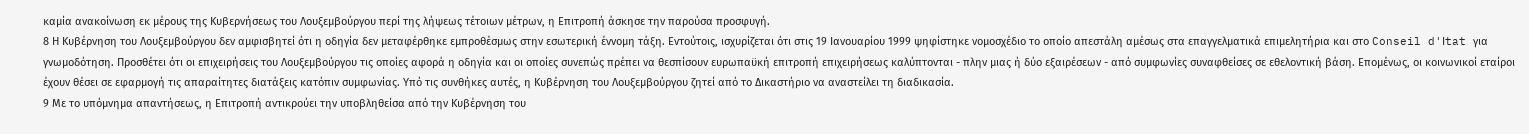καμία ανακοίνωση εκ μέρους της Κυβερνήσεως του Λουξεμβούργου περί της λήψεως τέτοιων μέτρων, η Επιτροπή άσκησε την παρούσα προσφυγή.
8 Η Κυβέρνηση του Λουξεμβούργου δεν αμφισβητεί ότι η οδηγία δεν μεταφέρθηκε εμπροθέσμως στην εσωτερική έννομη τάξη. Εντούτοις, ισχυρίζεται ότι στις 19 Ιανουαρίου 1999 ψηφίστηκε νομοσχέδιο το οποίο απεστάλη αμέσως στα επαγγελματικά επιμελητήρια και στο Conseil d'Ιtat για γνωμοδότηση. Προσθέτει ότι οι επιχειρήσεις του Λουξεμβούργου τις οποίες αφορά η οδηγία και οι οποίες συνεπώς πρέπει να θεσπίσουν ευρωπαϋκή επιτροπή επιχειρήσεως καλύπτονται - πλην μιας ή δύο εξαιρέσεων - από συμφωνίες συναφθείσες σε εθελοντική βάση. Επομένως, οι κοινωνικοί εταίροι έχουν θέσει σε εφαρμογή τις απαραίτητες διατάξεις κατόπιν συμφωνίας. Υπό τις συνθήκες αυτές, η Κυβέρνηση του Λουξεμβούργου ζητεί από το Δικαστήριο να αναστείλει τη διαδικασία.
9 Με το υπόμνημα απαντήσεως, η Επιτροπή αντικρούει την υποβληθείσα από την Κυβέρνηση του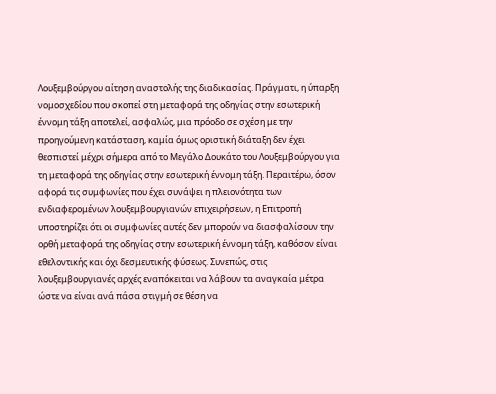Λουξεμβούργου αίτηση αναστολής της διαδικασίας. Πράγματι, η ύπαρξη νομοσχεδίου που σκοπεί στη μεταφορά της οδηγίας στην εσωτερική έννομη τάξη αποτελεί, ασφαλώς, μια πρόοδο σε σχέση με την προηγούμενη κατάσταση, καμία όμως οριστική διάταξη δεν έχει θεσπιστεί μέχρι σήμερα από το Μεγάλο Δουκάτο του Λουξεμβούργου για τη μεταφορά της οδηγίας στην εσωτερική έννομη τάξη. Περαιτέρω, όσον αφορά τις συμφωνίες που έχει συνάψει η πλειονότητα των ενδιαφερομένων λουξεμβουργιανών επιχειρήσεων, η Επιτροπή υποστηρίζει ότι οι συμφωνίες αυτές δεν μπορούν να διασφαλίσουν την ορθή μεταφορά της οδηγίας στην εσωτερική έννομη τάξη, καθόσον είναι εθελοντικής και όχι δεσμευτικής φύσεως. Συνεπώς, στις λουξεμβουργιανές αρχές εναπόκειται να λάβουν τα αναγκαία μέτρα ώστε να είναι ανά πάσα στιγμή σε θέση να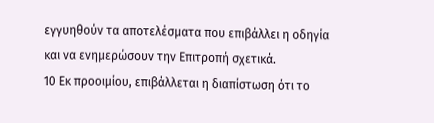εγγυηθούν τα αποτελέσματα που επιβάλλει η οδηγία και να ενημερώσουν την Επιτροπή σχετικά.
10 Εκ προοιμίου, επιβάλλεται η διαπίστωση ότι το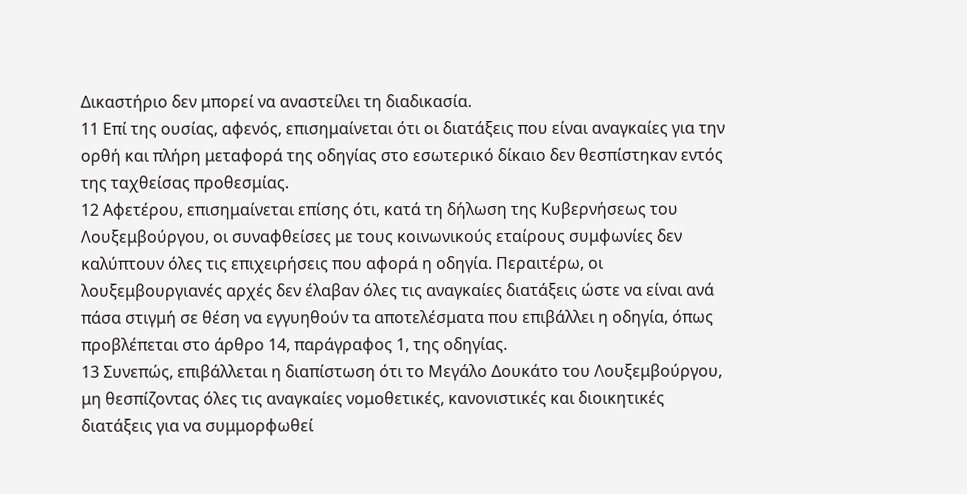Δικαστήριο δεν μπορεί να αναστείλει τη διαδικασία.
11 Επί της ουσίας, αφενός, επισημαίνεται ότι οι διατάξεις που είναι αναγκαίες για την ορθή και πλήρη μεταφορά της οδηγίας στο εσωτερικό δίκαιο δεν θεσπίστηκαν εντός της ταχθείσας προθεσμίας.
12 Αφετέρου, επισημαίνεται επίσης ότι, κατά τη δήλωση της Κυβερνήσεως του Λουξεμβούργου, οι συναφθείσες με τους κοινωνικούς εταίρους συμφωνίες δεν καλύπτουν όλες τις επιχειρήσεις που αφορά η οδηγία. Περαιτέρω, οι λουξεμβουργιανές αρχές δεν έλαβαν όλες τις αναγκαίες διατάξεις ώστε να είναι ανά πάσα στιγμή σε θέση να εγγυηθούν τα αποτελέσματα που επιβάλλει η οδηγία, όπως προβλέπεται στο άρθρο 14, παράγραφος 1, της οδηγίας.
13 Συνεπώς, επιβάλλεται η διαπίστωση ότι το Μεγάλο Δουκάτο του Λουξεμβούργου, μη θεσπίζοντας όλες τις αναγκαίες νομοθετικές, κανονιστικές και διοικητικές διατάξεις για να συμμορφωθεί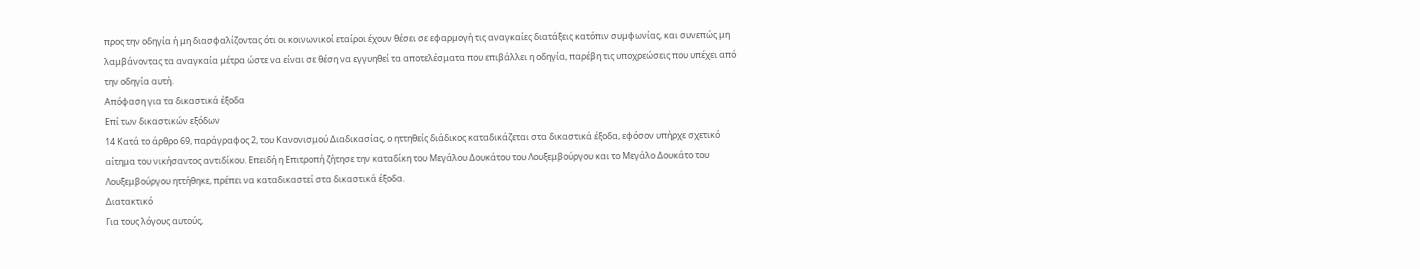προς την οδηγία ή μη διασφαλίζοντας ότι οι κοινωνικοί εταίροι έχουν θέσει σε εφαρμογή τις αναγκαίες διατάξεις κατόπιν συμφωνίας, και συνεπώς μη λαμβάνοντας τα αναγκαία μέτρα ώστε να είναι σε θέση να εγγυηθεί τα αποτελέσματα που επιβάλλει η οδηγία, παρέβη τις υποχρεώσεις που υπέχει από την οδηγία αυτή.
Απόφαση για τα δικαστικά έξοδα
Επί των δικαστικών εξόδων
14 Κατά το άρθρο 69, παράγραφος 2, του Κανονισμού Διαδικασίας, ο ηττηθείς διάδικος καταδικάζεται στα δικαστικά έξοδα, εφόσον υπήρχε σχετικό αίτημα του νικήσαντος αντιδίκου. Επειδή η Επιτροπή ζήτησε την καταδίκη του Μεγάλου Δουκάτου του Λουξεμβούργου και το Μεγάλο Δουκάτο του Λουξεμβούργου ηττήθηκε, πρέπει να καταδικαστεί στα δικαστικά έξοδα.
Διατακτικό
Για τους λόγους αυτούς,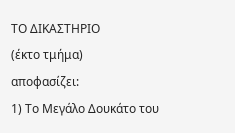ΤΟ ΔΙΚΑΣΤΗΡΙΟ
(έκτο τμήμα)
αποφασίζει:
1) Το Μεγάλο Δουκάτο του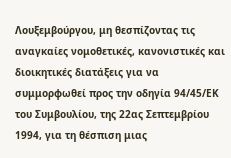Λουξεμβούργου, μη θεσπίζοντας τις αναγκαίες νομοθετικές, κανονιστικές και διοικητικές διατάξεις για να συμμορφωθεί προς την οδηγία 94/45/ΕΚ του Συμβουλίου, της 22ας Σεπτεμβρίου 1994, για τη θέσπιση μιας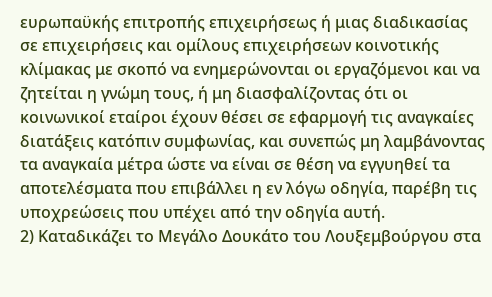ευρωπαϋκής επιτροπής επιχειρήσεως ή μιας διαδικασίας σε επιχειρήσεις και ομίλους επιχειρήσεων κοινοτικής κλίμακας με σκοπό να ενημερώνονται οι εργαζόμενοι και να ζητείται η γνώμη τους, ή μη διασφαλίζοντας ότι οι κοινωνικοί εταίροι έχουν θέσει σε εφαρμογή τις αναγκαίες διατάξεις κατόπιν συμφωνίας, και συνεπώς μη λαμβάνοντας τα αναγκαία μέτρα ώστε να είναι σε θέση να εγγυηθεί τα αποτελέσματα που επιβάλλει η εν λόγω οδηγία, παρέβη τις υποχρεώσεις που υπέχει από την οδηγία αυτή.
2) Καταδικάζει το Μεγάλο Δουκάτο του Λουξεμβούργου στα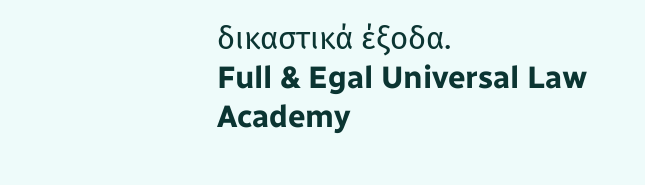δικαστικά έξοδα.
Full & Egal Universal Law Academy